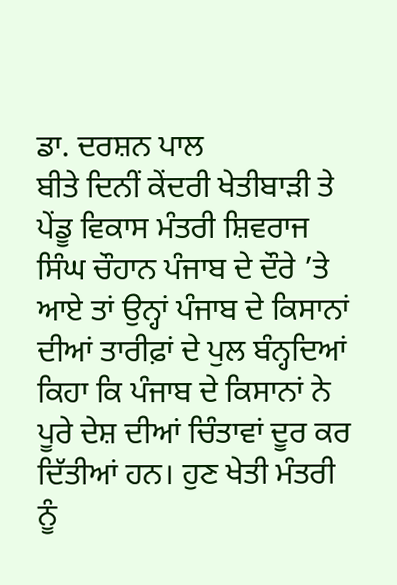ਡਾ. ਦਰਸ਼ਨ ਪਾਲ
ਬੀਤੇ ਦਿਨੀਂ ਕੇਂਦਰੀ ਖੇਤੀਬਾੜੀ ਤੇ ਪੇਂਡੂ ਵਿਕਾਸ ਮੰਤਰੀ ਸ਼ਿਵਰਾਜ ਸਿੰਘ ਚੌਹਾਨ ਪੰਜਾਬ ਦੇ ਦੌਰੇ ’ਤੇ ਆਏ ਤਾਂ ਉਨ੍ਹਾਂ ਪੰਜਾਬ ਦੇ ਕਿਸਾਨਾਂ ਦੀਆਂ ਤਾਰੀਫ਼ਾਂ ਦੇ ਪੁਲ ਬੰਨ੍ਹਦਿਆਂ ਕਿਹਾ ਕਿ ਪੰਜਾਬ ਦੇ ਕਿਸਾਨਾਂ ਨੇ ਪੂਰੇ ਦੇਸ਼ ਦੀਆਂ ਚਿੰਤਾਵਾਂ ਦੂਰ ਕਰ ਦਿੱਤੀਆਂ ਹਨ। ਹੁਣ ਖੇਤੀ ਮੰਤਰੀ ਨੂੰ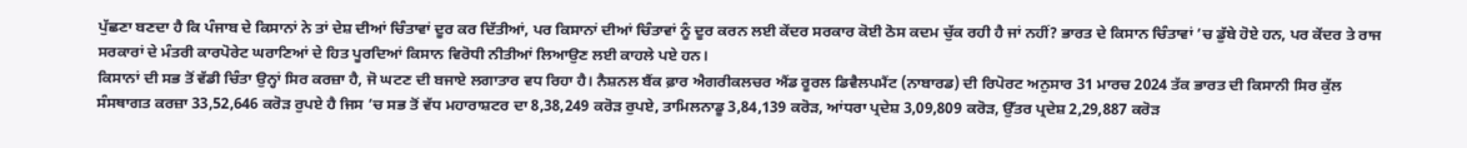ਪੁੱਛਣਾ ਬਣਦਾ ਹੈ ਕਿ ਪੰਜਾਬ ਦੇ ਕਿਸਾਨਾਂ ਨੇ ਤਾਂ ਦੇਸ਼ ਦੀਆਂ ਚਿੰਤਾਵਾਂ ਦੂਰ ਕਰ ਦਿੱਤੀਆਂ, ਪਰ ਕਿਸਾਨਾਂ ਦੀਆਂ ਚਿੰਤਾਵਾਂ ਨੂੰ ਦੂਰ ਕਰਨ ਲਈ ਕੇਂਦਰ ਸਰਕਾਰ ਕੋਈ ਠੋਸ ਕਦਮ ਚੁੱਕ ਰਹੀ ਹੈ ਜਾਂ ਨਹੀਂ? ਭਾਰਤ ਦੇ ਕਿਸਾਨ ਚਿੰਤਾਵਾਂ ’ਚ ਡੁੱਬੇ ਹੋਏ ਹਨ, ਪਰ ਕੇਂਦਰ ਤੇ ਰਾਜ ਸਰਕਾਰਾਂ ਦੇ ਮੰਤਰੀ ਕਾਰਪੋਰੇਟ ਘਰਾਣਿਆਂ ਦੇ ਹਿਤ ਪੂਰਦਿਆਂ ਕਿਸਾਨ ਵਿਰੋਧੀ ਨੀਤੀਆਂ ਲਿਆਉਣ ਲਈ ਕਾਹਲੇ ਪਏ ਹਨ।
ਕਿਸਾਨਾਂ ਦੀ ਸਭ ਤੋਂ ਵੱਡੀ ਚਿੰਤਾ ਉਨ੍ਹਾਂ ਸਿਰ ਕਰਜ਼ਾ ਹੈ, ਜੋ ਘਟਣ ਦੀ ਬਜਾਏ ਲਗਾਤਾਰ ਵਧ ਰਿਹਾ ਹੈ। ਨੈਸ਼ਨਲ ਬੈਂਕ ਫ਼ਾਰ ਐਗਰੀਕਲਚਰ ਐਂਡ ਰੂਰਲ ਡਿਵੈਲਪਮੈਂਟ (ਨਾਬਾਰਡ) ਦੀ ਰਿਪੋਰਟ ਅਨੁਸਾਰ 31 ਮਾਰਚ 2024 ਤੱਕ ਭਾਰਤ ਦੀ ਕਿਸਾਨੀ ਸਿਰ ਕੁੱਲ ਸੰਸਥਾਗਤ ਕਰਜ਼ਾ 33,52,646 ਕਰੋੜ ਰੁਪਏ ਹੈ ਜਿਸ ’ਚ ਸਭ ਤੋਂ ਵੱਧ ਮਹਾਰਾਸ਼ਟਰ ਦਾ 8,38,249 ਕਰੋੜ ਰੁਪਏ, ਤਾਮਿਲਨਾਡੂ 3,84,139 ਕਰੋੜ, ਆਂਧਰਾ ਪ੍ਰਦੇਸ਼ 3,09,809 ਕਰੋੜ, ਉੱਤਰ ਪ੍ਰਦੇਸ਼ 2,29,887 ਕਰੋੜ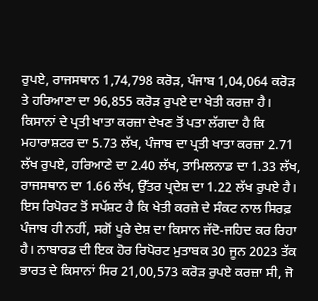ਰੁਪਏ, ਰਾਜਸਥਾਨ 1,74,798 ਕਰੋੜ, ਪੰਜਾਬ 1,04,064 ਕਰੋੜ ਤੇ ਹਰਿਆਣਾ ਦਾ 96,855 ਕਰੋੜ ਰੁਪਏ ਦਾ ਖੇਤੀ ਕਰਜ਼ਾ ਹੈ। ਕਿਸਾਨਾਂ ਦੇ ਪ੍ਰਤੀ ਖਾਤਾ ਕਰਜ਼ਾ ਦੇਖਣ ਤੋਂ ਪਤਾ ਲੱਗਦਾ ਹੈ ਕਿ ਮਹਾਰਾਸ਼ਟਰ ਦਾ 5.73 ਲੱਖ, ਪੰਜਾਬ ਦਾ ਪ੍ਰਤੀ ਖਾਤਾ ਕਰਜ਼ਾ 2.71 ਲੱਖ ਰੁਪਏ, ਹਰਿਆਣੇ ਦਾ 2.40 ਲੱਖ, ਤਾਮਿਲਨਾਡ ਦਾ 1.33 ਲੱਖ, ਰਾਜਸਥਾਨ ਦਾ 1.66 ਲੱਖ, ਉੱਤਰ ਪ੍ਰਦੇਸ਼ ਦਾ 1.22 ਲੱਖ ਰੁਪਏ ਹੈ। ਇਸ ਰਿਪੋਰਟ ਤੋਂ ਸਪੱਸ਼ਟ ਹੈ ਕਿ ਖੇਤੀ ਕਰਜ਼ੇ ਦੇ ਸੰਕਟ ਨਾਲ ਸਿਰਫ਼ ਪੰਜਾਬ ਹੀ ਨਹੀਂ, ਸਗੋਂ ਪੂਰੇ ਦੇਸ਼ ਦਾ ਕਿਸਾਨ ਜੱਦੋ-ਜਹਿਦ ਕਰ ਰਿਹਾ ਹੈ। ਨਾਬਾਰਡ ਦੀ ਇਕ ਹੋਰ ਰਿਪੋਰਟ ਮੁਤਾਬਕ 30 ਜੂਨ 2023 ਤੱਕ ਭਾਰਤ ਦੇ ਕਿਸਾਨਾਂ ਸਿਰ 21,00,573 ਕਰੋੜ ਰੁਪਏ ਕਰਜ਼ਾ ਸੀ, ਜੋ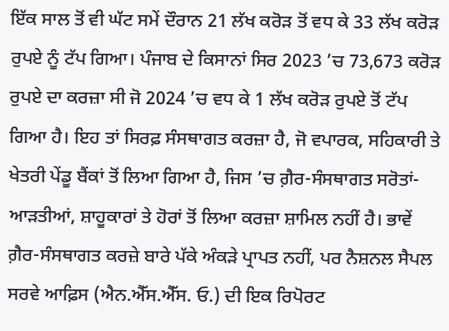ਇੱਕ ਸਾਲ ਤੋਂ ਵੀ ਘੱਟ ਸਮੇਂ ਦੌਰਾਨ 21 ਲੱਖ ਕਰੋੜ ਤੋਂ ਵਧ ਕੇ 33 ਲੱਖ ਕਰੋੜ ਰੁਪਏ ਨੂੰ ਟੱਪ ਗਿਆ। ਪੰਜਾਬ ਦੇ ਕਿਸਾਨਾਂ ਸਿਰ 2023 ’ਚ 73,673 ਕਰੋੜ ਰੁਪਏ ਦਾ ਕਰਜ਼ਾ ਸੀ ਜੋ 2024 ’ਚ ਵਧ ਕੇ 1 ਲੱਖ ਕਰੋੜ ਰੁਪਏ ਤੋਂ ਟੱਪ ਗਿਆ ਹੈ। ਇਹ ਤਾਂ ਸਿਰਫ਼ ਸੰਸਥਾਗਤ ਕਰਜ਼ਾ ਹੈ, ਜੋ ਵਪਾਰਕ, ਸਹਿਕਾਰੀ ਤੇ ਖੇਤਰੀ ਪੇਂਡੂ ਬੈਂਕਾਂ ਤੋਂ ਲਿਆ ਗਿਆ ਹੈ, ਜਿਸ ’ਚ ਗ਼ੈਰ-ਸੰਸਥਾਗਤ ਸਰੋਤਾਂ- ਆੜਤੀਆਂ, ਸ਼ਾਹੂਕਾਰਾਂ ਤੇ ਹੋਰਾਂ ਤੋਂ ਲਿਆ ਕਰਜ਼ਾ ਸ਼ਾਮਿਲ ਨਹੀਂ ਹੈ। ਭਾਵੇਂ ਗ਼ੈਰ-ਸੰਸਥਾਗਤ ਕਰਜ਼ੇ ਬਾਰੇ ਪੱਕੇ ਅੰਕੜੇ ਪ੍ਰਾਪਤ ਨਹੀਂ, ਪਰ ਨੈਸ਼ਨਲ ਸੈਪਲ ਸਰਵੇ ਆਫ਼ਿਸ (ਐਨ.ਐੱਸ.ਐੱਸ. ਓ.) ਦੀ ਇਕ ਰਿਪੋਰਟ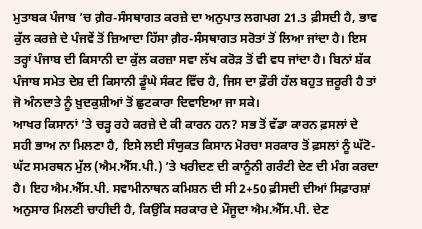ਮੁਤਾਬਕ ਪੰਜਾਬ ’ਚ ਗ਼ੈਰ-ਸੰਸਥਾਗਤ ਕਰਜ਼ੇ ਦਾ ਅਨੁਪਾਤ ਲਗਪਗ 21.3 ਫ਼ੀਸਦੀ ਹੈ, ਭਾਵ ਕੁੱਲ ਕਰਜ਼ੇ ਦੇ ਪੰਜਵੇਂ ਤੋਂ ਜ਼ਿਆਦਾ ਹਿੱਸਾ ਗ਼ੈਰ-ਸੰਸਥਾਗਤ ਸਰੋਤਾਂ ਤੋਂ ਲਿਆ ਜਾਂਦਾ ਹੈ। ਇਸ ਤਰ੍ਹਾਂ ਪੰਜਾਬ ਦੀ ਕਿਸਾਨੀ ਦਾ ਕੁੱਲ ਕਰਜ਼ਾ ਸਵਾ ਲੱਖ ਕਰੋੜ ਤੋਂ ਵੀ ਵਧ ਜਾਂਦਾ ਹੈ। ਬਿਨਾਂ ਸ਼ੱਕ ਪੰਜਾਬ ਸਮੇਤ ਦੇਸ਼ ਦੀ ਕਿਸਾਨੀ ਡੂੰਘੇ ਸੰਕਟ ਵਿੱਚ ਹੈ, ਜਿਸ ਦਾ ਫ਼ੌਰੀ ਹੱਲ ਬਹੁਤ ਜ਼ਰੂਰੀ ਹੈ ਤਾਂ ਜੋ ਅੰਨਦਾਤੇ ਨੂੰ ਖ਼ੁਦਕੁਸ਼ੀਆਂ ਤੋਂ ਛੁਟਕਾਰਾ ਦਿਵਾਇਆ ਜਾ ਸਕੇ।
ਆਖਰ ਕਿਸਾਨਾਂ ’ਤੇ ਚੜ੍ਹ ਰਹੇ ਕਰਜ਼ੇ ਦੇ ਕੀ ਕਾਰਨ ਹਨ? ਸਭ ਤੋਂ ਵੱਡਾ ਕਾਰਨ ਫ਼ਸਲਾਂ ਦੇ ਸਹੀ ਭਾਅ ਨਾ ਮਿਲਣਾ ਹੈ, ਇਸੇ ਲਈ ਸੰਯੁਕਤ ਕਿਸਾਨ ਮੋਰਚਾ ਸਰਕਾਰ ਤੋਂ ਫ਼ਸਲਾਂ ਨੂੰ ਘੱਟੋ-ਘੱਟ ਸਮਰਥਨ ਮੁੱਲ (ਐਮ.ਐੱਸ.ਪੀ.) ’ਤੇ ਖਰੀਦਣ ਦੀ ਕਾਨੂੰਨੀ ਗਰੰਟੀ ਦੇਣ ਦੀ ਮੰਗ ਕਰਦਾ ਹੈ। ਇਹ ਐਮ.ਐੱਸ.ਪੀ. ਸਵਾਮੀਨਾਥਨ ਕਮਿਸ਼ਨ ਦੀ ਸੀ 2+50 ਫ਼ੀਸਦੀ ਦੀਆਂ ਸਿਫ਼ਾਰਸ਼ਾਂ ਅਨੁਸਾਰ ਮਿਲਣੀ ਚਾਹੀਦੀ ਹੈ, ਕਿਉਂਕਿ ਸਰਕਾਰ ਦੇ ਮੌਜੂਦਾ ਐਮ.ਐੱਸ.ਪੀ. ਦੇਣ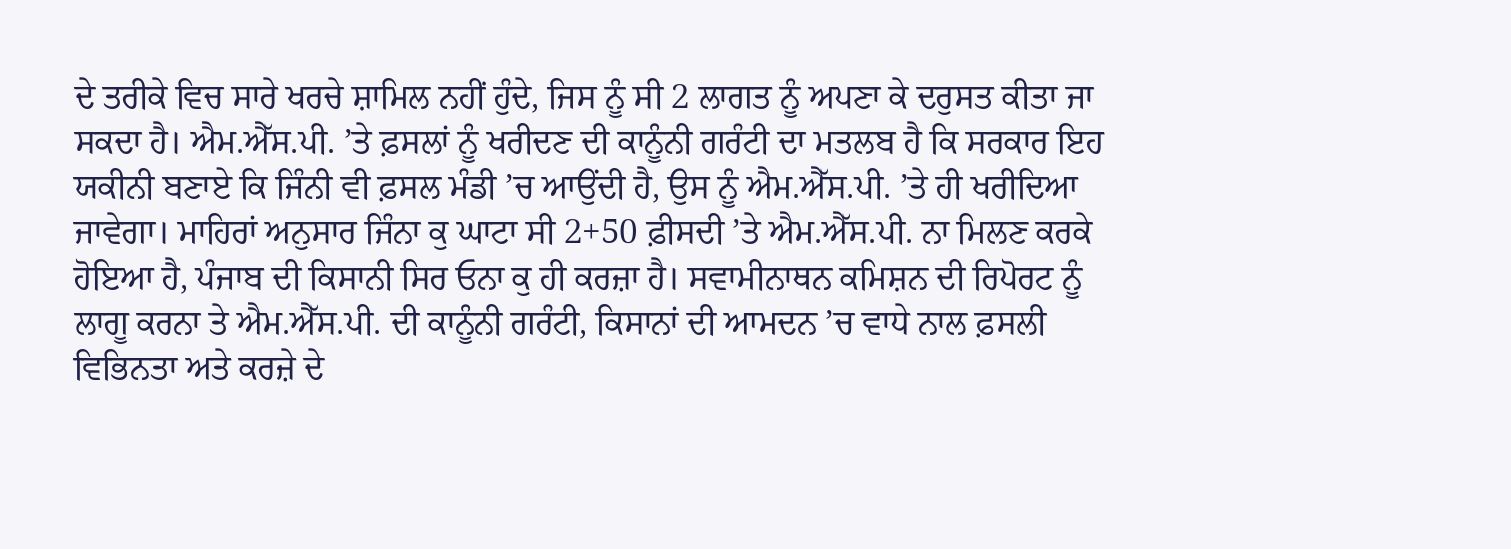ਦੇ ਤਰੀਕੇ ਵਿਚ ਸਾਰੇ ਖਰਚੇ ਸ਼ਾਮਿਲ ਨਹੀਂ ਹੁੰਦੇ, ਜਿਸ ਨੂੰ ਸੀ 2 ਲਾਗਤ ਨੂੰ ਅਪਣਾ ਕੇ ਦਰੁਸਤ ਕੀਤਾ ਜਾ ਸਕਦਾ ਹੈ। ਐਮ.ਐੱਸ.ਪੀ. ’ਤੇ ਫ਼ਸਲਾਂ ਨੂੰ ਖਰੀਦਣ ਦੀ ਕਾਨੂੰਨੀ ਗਰੰਟੀ ਦਾ ਮਤਲਬ ਹੈ ਕਿ ਸਰਕਾਰ ਇਹ ਯਕੀਨੀ ਬਣਾਏ ਕਿ ਜਿੰਨੀ ਵੀ ਫ਼ਸਲ ਮੰਡੀ ’ਚ ਆਉਂਦੀ ਹੈ, ਉਸ ਨੂੰ ਐਮ.ਐੱਸ.ਪੀ. ’ਤੇ ਹੀ ਖਰੀਦਿਆ ਜਾਵੇਗਾ। ਮਾਹਿਰਾਂ ਅਨੁਸਾਰ ਜਿੰਨਾ ਕੁ ਘਾਟਾ ਸੀ 2+50 ਫ਼ੀਸਦੀ ’ਤੇ ਐਮ.ਐੱਸ.ਪੀ. ਨਾ ਮਿਲਣ ਕਰਕੇ ਹੋਇਆ ਹੈ, ਪੰਜਾਬ ਦੀ ਕਿਸਾਨੀ ਸਿਰ ਓਨਾ ਕੁ ਹੀ ਕਰਜ਼ਾ ਹੈ। ਸਵਾਮੀਨਾਥਨ ਕਮਿਸ਼ਨ ਦੀ ਰਿਪੋਰਟ ਨੂੰ ਲਾਗੂ ਕਰਨਾ ਤੇ ਐਮ.ਐੱਸ.ਪੀ. ਦੀ ਕਾਨੂੰਨੀ ਗਰੰਟੀ, ਕਿਸਾਨਾਂ ਦੀ ਆਮਦਨ ’ਚ ਵਾਧੇ ਨਾਲ ਫ਼ਸਲੀ ਵਿਭਿਨਤਾ ਅਤੇ ਕਰਜ਼ੇ ਦੇ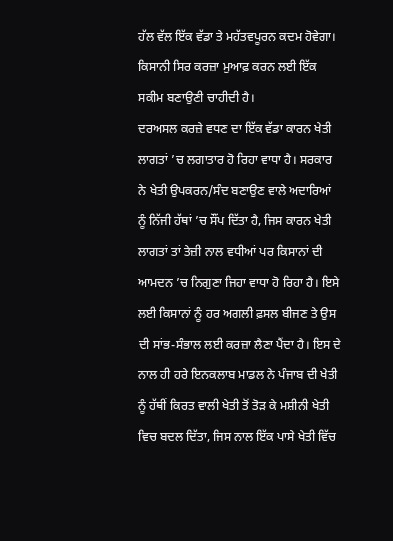ਹੱਲ ਵੱਲ ਇੱਕ ਵੱਡਾ ਤੇ ਮਹੱਤਵਪੂਰਨ ਕਦਮ ਹੋਵੇਗਾ। ਕਿਸਾਨੀ ਸਿਰ ਕਰਜ਼ਾ ਮੁਆਫ਼ ਕਰਨ ਲਈ ਇੱਕ ਸਕੀਮ ਬਣਾਉਣੀ ਚਾਹੀਦੀ ਹੈ।
ਦਰਅਸਲ ਕਰਜ਼ੇ ਵਧਣ ਦਾ ਇੱਕ ਵੱਡਾ ਕਾਰਨ ਖੇਤੀ ਲਾਗਤਾਂ ’ਚ ਲਗਾਤਾਰ ਹੋ ਰਿਹਾ ਵਾਧਾ ਹੈ। ਸਰਕਾਰ ਨੇ ਖੇਤੀ ਉਪਕਰਨ/ਸੰਦ ਬਣਾਉਣ ਵਾਲੇ ਅਦਾਰਿਆਂ ਨੂੰ ਨਿੱਜੀ ਹੱਥਾਂ ’ਚ ਸੌਂਪ ਦਿੱਤਾ ਹੈ, ਜਿਸ ਕਾਰਨ ਖੇਤੀ ਲਾਗਤਾਂ ਤਾਂ ਤੇਜ਼ੀ ਨਾਲ ਵਧੀਆਂ ਪਰ ਕਿਸਾਨਾਂ ਦੀ ਆਮਦਨ ’ਚ ਨਿਗੁਣਾ ਜਿਹਾ ਵਾਧਾ ਹੋ ਰਿਹਾ ਹੈ। ਇਸੇ ਲਈ ਕਿਸਾਨਾਂ ਨੂੰ ਹਰ ਅਗਲੀ ਫ਼ਸਲ ਬੀਜਣ ਤੇ ਉਸ ਦੀ ਸਾਂਭ-ਸੰਭਾਲ ਲਈ ਕਰਜ਼ਾ ਲੈਣਾ ਪੈਂਦਾ ਹੈ। ਇਸ ਦੇ ਨਾਲ ਹੀ ਹਰੇ ਇਨਕਲਾਬ ਮਾਡਲ ਨੇ ਪੰਜਾਬ ਦੀ ਖੇਤੀ ਨੂੰ ਹੱਥੀਂ ਕਿਰਤ ਵਾਲੀ ਖੇਤੀ ਤੋਂ ਤੋੜ ਕੇ ਮਸ਼ੀਨੀ ਖੇਤੀ ਵਿਚ ਬਦਲ ਦਿੱਤਾ, ਜਿਸ ਨਾਲ ਇੱਕ ਪਾਸੇ ਖੇਤੀ ਵਿੱਚ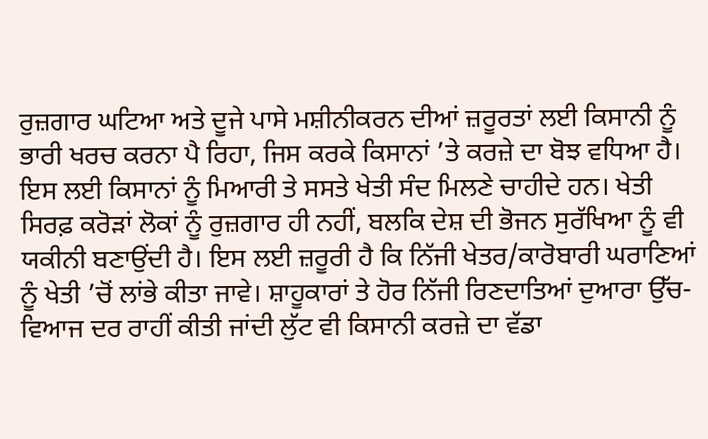ਰੁਜ਼ਗਾਰ ਘਟਿਆ ਅਤੇ ਦੂਜੇ ਪਾਸੇ ਮਸ਼ੀਨੀਕਰਨ ਦੀਆਂ ਜ਼ਰੂਰਤਾਂ ਲਈ ਕਿਸਾਨੀ ਨੂੰ ਭਾਰੀ ਖਰਚ ਕਰਨਾ ਪੈ ਰਿਹਾ, ਜਿਸ ਕਰਕੇ ਕਿਸਾਨਾਂ ’ਤੇ ਕਰਜ਼ੇ ਦਾ ਬੋਝ ਵਧਿਆ ਹੈ। ਇਸ ਲਈ ਕਿਸਾਨਾਂ ਨੂੰ ਮਿਆਰੀ ਤੇ ਸਸਤੇ ਖੇਤੀ ਸੰਦ ਮਿਲਣੇ ਚਾਹੀਦੇ ਹਨ। ਖੇਤੀ ਸਿਰਫ਼ ਕਰੋੜਾਂ ਲੋਕਾਂ ਨੂੰ ਰੁਜ਼ਗਾਰ ਹੀ ਨਹੀਂ, ਬਲਕਿ ਦੇਸ਼ ਦੀ ਭੋਜਨ ਸੁਰੱਖਿਆ ਨੂੰ ਵੀ ਯਕੀਨੀ ਬਣਾਉਂਦੀ ਹੈ। ਇਸ ਲਈ ਜ਼ਰੂਰੀ ਹੈ ਕਿ ਨਿੱਜੀ ਖੇਤਰ/ਕਾਰੋਬਾਰੀ ਘਰਾਣਿਆਂ ਨੂੰ ਖੇਤੀ ’ਚੋਂ ਲਾਂਭੇ ਕੀਤਾ ਜਾਵੇ। ਸ਼ਾਹੂਕਾਰਾਂ ਤੇ ਹੋਰ ਨਿੱਜੀ ਰਿਣਦਾਤਿਆਂ ਦੁਆਰਾ ਉੱਚ-ਵਿਆਜ ਦਰ ਰਾਹੀਂ ਕੀਤੀ ਜਾਂਦੀ ਲੁੱਟ ਵੀ ਕਿਸਾਨੀ ਕਰਜ਼ੇ ਦਾ ਵੱਡਾ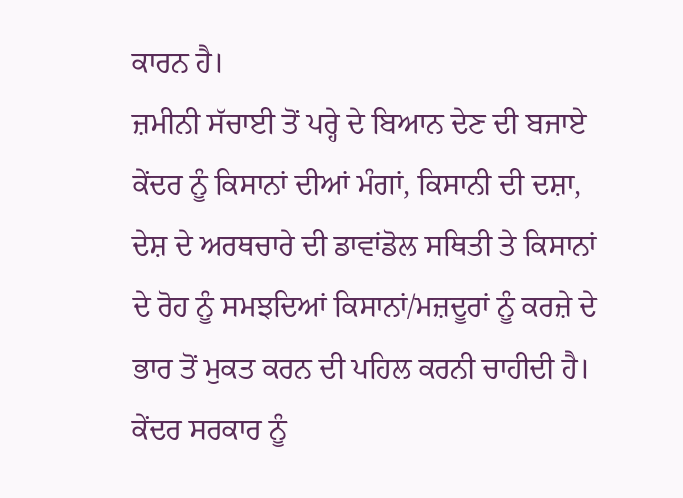ਕਾਰਨ ਹੈ।
ਜ਼ਮੀਨੀ ਸੱਚਾਈ ਤੋਂ ਪਰ੍ਹੇ ਦੇ ਬਿਆਨ ਦੇਣ ਦੀ ਬਜਾਏ ਕੇਂਦਰ ਨੂੰ ਕਿਸਾਨਾਂ ਦੀਆਂ ਮੰਗਾਂ, ਕਿਸਾਨੀ ਦੀ ਦਸ਼ਾ, ਦੇਸ਼ ਦੇ ਅਰਥਚਾਰੇ ਦੀ ਡਾਵਾਂਡੋਲ ਸਥਿਤੀ ਤੇ ਕਿਸਾਨਾਂ ਦੇ ਰੋਹ ਨੂੰ ਸਮਝਦਿਆਂ ਕਿਸਾਨਾਂ/ਮਜ਼ਦੂਰਾਂ ਨੂੰ ਕਰਜ਼ੇ ਦੇ ਭਾਰ ਤੋਂ ਮੁਕਤ ਕਰਨ ਦੀ ਪਹਿਲ ਕਰਨੀ ਚਾਹੀਦੀ ਹੈ। ਕੇਂਦਰ ਸਰਕਾਰ ਨੂੰ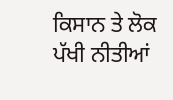ਕਿਸਾਨ ਤੇ ਲੋਕ ਪੱਖੀ ਨੀਤੀਆਂ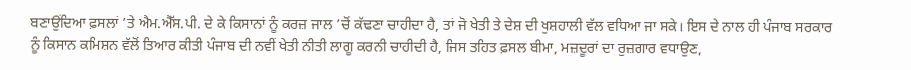ਬਣਾਉਂਦਿਆ ਫ਼ਸਲਾਂ ’ਤੇ ਐਮ.ਐੱਸ.ਪੀ. ਦੇ ਕੇ ਕਿਸਾਨਾਂ ਨੂੰ ਕਰਜ਼ ਜਾਲ ’ਚੋਂ ਕੱਢਣਾ ਚਾਹੀਦਾ ਹੈ, ਤਾਂ ਜੋ ਖੇਤੀ ਤੇ ਦੇਸ਼ ਦੀ ਖੁਸ਼ਹਾਲੀ ਵੱਲ ਵਧਿਆ ਜਾ ਸਕੇ। ਇਸ ਦੇ ਨਾਲ ਹੀ ਪੰਜਾਬ ਸਰਕਾਰ ਨੂੰ ਕਿਸਾਨ ਕਮਿਸ਼ਨ ਵੱਲੋਂ ਤਿਆਰ ਕੀਤੀ ਪੰਜਾਬ ਦੀ ਨਵੀਂ ਖੇਤੀ ਨੀਤੀ ਲਾਗੂ ਕਰਨੀ ਚਾਹੀਦੀ ਹੈ, ਜਿਸ ਤਹਿਤ ਫ਼ਸਲ ਬੀਮਾ, ਮਜ਼ਦੂਰਾਂ ਦਾ ਰੁਜ਼ਗਾਰ ਵਧਾਉਣ,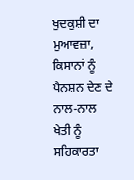ਖੁਦਕੁਸ਼ੀ ਦਾ ਮੁਆਵਜ਼ਾ, ਕਿਸਾਨਾਂ ਨੂੰ ਪੈਨਸ਼ਨ ਦੇਣ ਦੇ ਨਾਲ-ਨਾਲ ਖੇਤੀ ਨੂੰ ਸਹਿਕਾਰਤਾ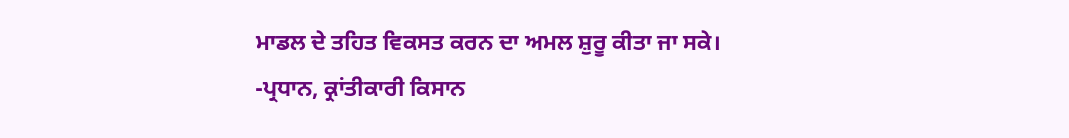ਮਾਡਲ ਦੇ ਤਹਿਤ ਵਿਕਸਤ ਕਰਨ ਦਾ ਅਮਲ ਸ਼ੁਰੂ ਕੀਤਾ ਜਾ ਸਕੇ।
-ਪ੍ਰਧਾਨ, ਕ੍ਰਾਂਤੀਕਾਰੀ ਕਿਸਾਨ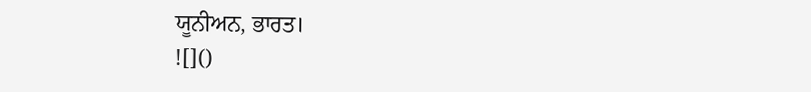ਯੂਨੀਅਨ, ਭਾਰਤ।
![]()